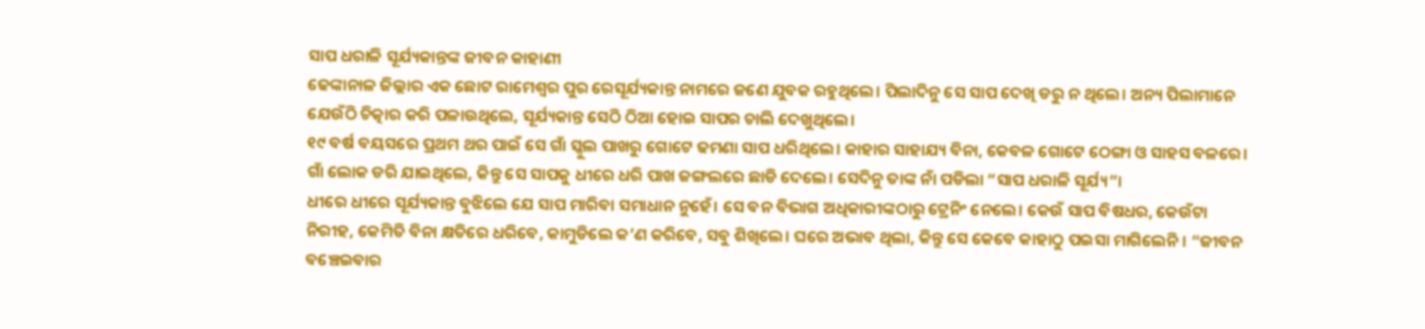ସାପ ଧରାଳି ସୂର୍ଯ୍ୟକାନ୍ତଙ୍କ ଜୀବନ କାହାଣୀ
ଢେଙ୍କାନାଳ ଜିଲ୍ଲାର ଏକ ଛୋଟ ରାମେଶ୍ବର ପୁର ରେସୂର୍ଯ୍ୟକାନ୍ତ ନାମରେ ଜଣେ ଯୁବକ ରହୁଥିଲେ। ପିଲାଦିନୁ ସେ ସାପ ଦେଖି ଡରୁ ନ ଥିଲେ। ଅନ୍ୟ ପିଲାମାନେ ଯେଉଁଠି ଚିତ୍କାର କରି ପଳାଉଥିଲେ, ସୂର୍ଯ୍ୟକାନ୍ତ ସେଠି ଠିଆ ହୋଇ ସାପର ଚାଲି ଦେଖୁଥିଲେ।
୧୯ ବର୍ଷ ବୟସରେ ପ୍ରଥମ ଥର ପାଇଁ ସେ ଗାଁ ସ୍କୁଲ ପାଖରୁ ଗୋଟେ ଢମଣା ସାପ ଧରିଥିଲେ। କାହାର ସାହାଯ୍ୟ ବିନା, କେବଳ ଗୋଟେ ଠେଙ୍ଗା ଓ ସାହସ ବଳରେ। ଗାଁ ଲୋକ ଡରି ଯାଇଥିଲେ, କିନ୍ତୁ ସେ ସାପକୁ ଧୀରେ ଧରି ପାଖ ଜଙ୍ଗଲରେ ଛାଡି ଦେଲେ। ସେଦିନୁ ତାଙ୍କ ନାଁ ପଡିଲା “ସାପ ଧରାଳି ସୂର୍ଯ୍ୟ”।
ଧୀରେ ଧୀରେ ସୂର୍ଯ୍ୟକାନ୍ତ ବୁଝିଲେ ଯେ ସାପ ମାରିବା ସମାଧାନ ନୁହେଁ। ସେ ବନ ବିଭାଗ ଅଧିକାରୀଙ୍କଠାରୁ ଟ୍ରେନିଂ ନେଲେ। କେଉଁ ସାପ ବିଷଧର, କେଉଁଟା ନିରୀହ, କେମିତି ବିନା କ୍ଷତିରେ ଧରିବେ, କାମୁଡିଲେ କ’ଣ କରିବେ, ସବୁ ଶିଖିଲେ। ଘରେ ଅଭାବ ଥିଲା, କିନ୍ତୁ ସେ କେବେ କାହାଠୁ ପଇସା ମାଗିଲେନି। “ଜୀବନ ବଞ୍ଚେଇବାର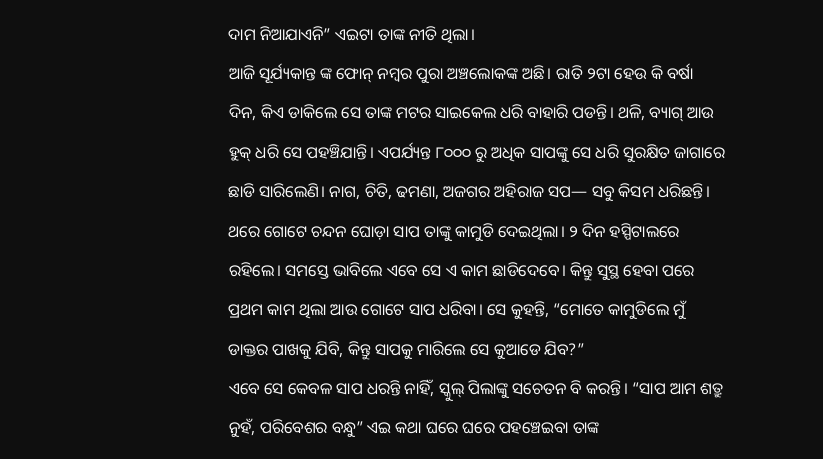ଦାମ ନିଆଯାଏନି” ଏଇଟା ତାଙ୍କ ନୀତି ଥିଲା।
ଆଜି ସୂର୍ଯ୍ୟକାନ୍ତ ଙ୍କ ଫୋନ୍ ନମ୍ବର ପୁରା ଅଞ୍ଚଲୋକଙ୍କ ଅଛି। ରାତି ୨ଟା ହେଉ କି ବର୍ଷା ଦିନ, କିଏ ଡାକିଲେ ସେ ତାଙ୍କ ମଟର ସାଇକେଲ ଧରି ବାହାରି ପଡନ୍ତି। ଥଳି, ବ୍ୟାଗ୍ ଆଉ ହୁକ୍ ଧରି ସେ ପହଞ୍ଚିଯାନ୍ତି। ଏପର୍ଯ୍ୟନ୍ତ ୮୦୦୦ ରୁ ଅଧିକ ସାପଙ୍କୁ ସେ ଧରି ସୁରକ୍ଷିତ ଜାଗାରେ ଛାଡି ସାରିଲେଣି। ନାଗ, ଚିତି, ଢମଣା, ଅଜଗର ଅହିରାଜ ସପ— ସବୁ କିସମ ଧରିଛନ୍ତି।
ଥରେ ଗୋଟେ ଚନ୍ଦନ ଘୋଡ଼ା ସାପ ତାଙ୍କୁ କାମୁଡି ଦେଇଥିଲା। ୨ ଦିନ ହସ୍ପିଟାଲରେ ରହିଲେ। ସମସ୍ତେ ଭାବିଲେ ଏବେ ସେ ଏ କାମ ଛାଡିଦେବେ। କିନ୍ତୁ ସୁସ୍ଥ ହେବା ପରେ ପ୍ରଥମ କାମ ଥିଲା ଆଉ ଗୋଟେ ସାପ ଧରିବା। ସେ କୁହନ୍ତି, “ମୋତେ କାମୁଡିଲେ ମୁଁ ଡାକ୍ତର ପାଖକୁ ଯିବି, କିନ୍ତୁ ସାପକୁ ମାରିଲେ ସେ କୁଆଡେ ଯିବ?”
ଏବେ ସେ କେବଳ ସାପ ଧରନ୍ତି ନାହିଁ, ସ୍କୁଲ୍ ପିଲାଙ୍କୁ ସଚେତନ ବି କରନ୍ତି। “ସାପ ଆମ ଶତ୍ରୁ ନୁହଁ, ପରିବେଶର ବନ୍ଧୁ” ଏଇ କଥା ଘରେ ଘରେ ପହଞ୍ଚେଇବା ତାଙ୍କ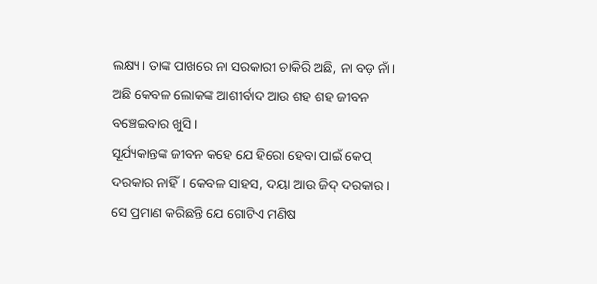ଲକ୍ଷ୍ୟ। ତାଙ୍କ ପାଖରେ ନା ସରକାରୀ ଚାକିରି ଅଛି, ନା ବଡ଼ ନାଁ। ଅଛି କେବଳ ଲୋକଙ୍କ ଆଶୀର୍ବାଦ ଆଉ ଶହ ଶହ ଜୀବନ ବଞ୍ଚେଇବାର ଖୁସି।
ସୂର୍ଯ୍ୟକାନ୍ତଙ୍କ ଜୀବନ କହେ ଯେ ହିରୋ ହେବା ପାଇଁ କେପ୍ ଦରକାର ନାହିଁ। କେବଳ ସାହସ, ଦୟା ଆଉ ଜିଦ୍ ଦରକାର। ସେ ପ୍ରମାଣ କରିଛନ୍ତି ଯେ ଗୋଟିଏ ମଣିଷ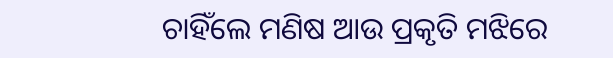ଚାହିଁଲେ ମଣିଷ ଆଉ ପ୍ରକୃତି ମଝିରେ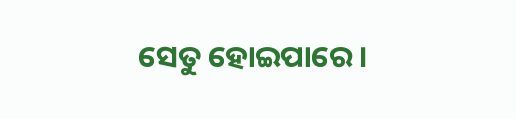ସେତୁ ହୋଇପାରେ।